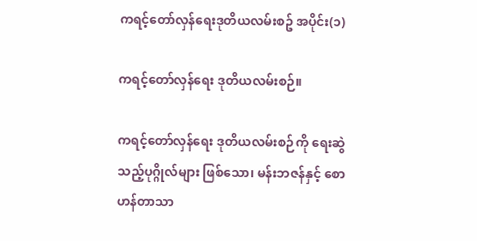ကရင့်တော်လှန်ရေးဒုတိယလမ်းစဥ် အပိုင်း(၁)

ကရင့်တော်လှန်ရေး ဒုတိယလမ်းစဉ်။

ကရင့်တော်လှန်ရေး ဒုတိယလမ်းစဉ်ကို ရေးဆွဲသည့်ပုဂ္ဂိုလ်များ ဖြစ်သော၊ မန်းဘဇန်နှင့် စောဟန်တာသာ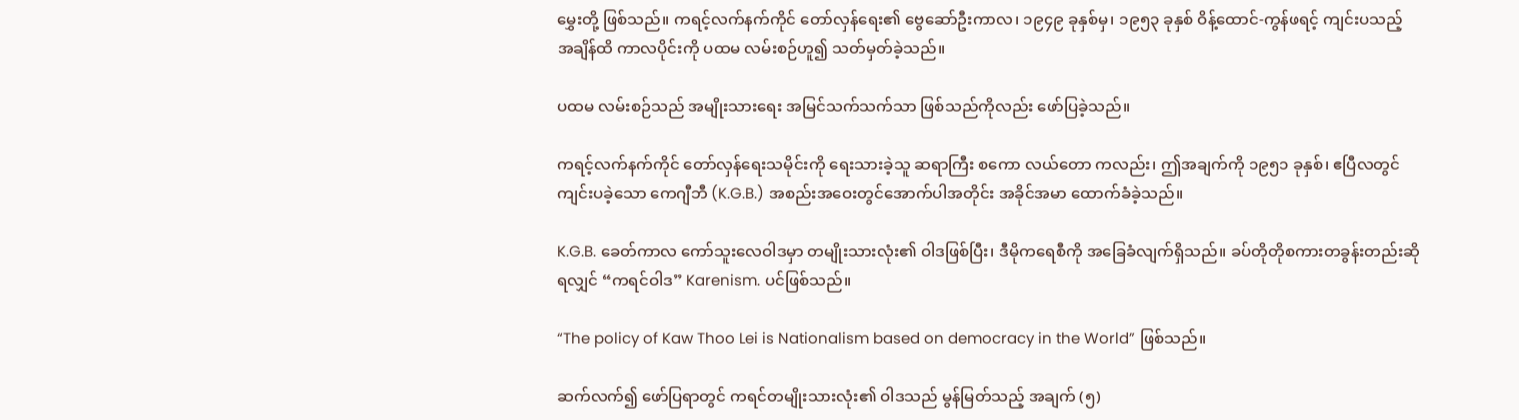မွှေးတို့ ဖြစ်သည်။ ကရင့်လက်နက်ကိုင် တော်လှန်ရေး၏ ဗွေဆော်ဦးကာလ၊ ၁၉၄၉ ခုနှစ်မှ၊ ၁၉၅၃ ခုနှစ် ဝိန့်ထောင်-ကွန်ဖရင့် ကျင်းပသည့် အချိန်ထိ ကာလပိုင်းကို ပထမ လမ်းစဉ်ဟူ၍ သတ်မှတ်ခဲ့သည်။

ပထမ လမ်းစဉ်သည် အမျိုးသားရေး အမြင်သက်သက်သာ ဖြစ်သည်ကိုလည်း ဖော်ပြခဲ့သည်။

ကရင့်လက်နက်ကိုင် တော်လှန်ရေးသမိုင်းကို ရေးသားခဲ့သူ ဆရာကြီး စကော လယ်တော ကလည်း၊ ဤအချက်ကို ၁၉၅၁ ခုနှစ်၊ ဧပြီလတွင် ကျင်းပခဲ့သော ကေဂျီဘီ (K.G.B.) အစည်းအဝေးတွင်အောက်ပါအတိုင်း အခိုင်အမာ ထောက်ခံခဲ့သည်။

K.G.B. ခေတ်ကာလ ကော်သူးလေဝါဒမှာ တမျိုးသားလုံး၏ ဝါဒဖြစ်ပြီး၊ ဒီမိုကရေစီကို အခြေခံလျက်ရှိသည်။ ခပ်တိုတိုစကားတခွန်းတည်းဆိုရလျှင် “ကရင်ဝါဒ” Karenism. ပင်ဖြစ်သည်။

“The policy of Kaw Thoo Lei is Nationalism based on democracy in the World” ဖြစ်သည်။

ဆက်လက်၍ ဖော်ပြရာတွင် ကရင်တမျိုးသားလုံး၏ ဝါဒသည် မွန်မြတ်သည့် အချက် (၅)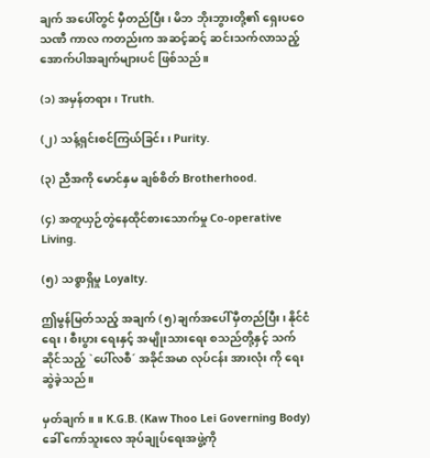ချက် အပေါ်တွင် မှီတည်ပြီး၊ မိဘ ဘိုးဘွားတို့၏ ရှေးပ‌ဝေသဏီ ကာလ ကတည်းက အဆင့်ဆင့် ဆင်းသက်လာသည့် အောက်ပါအချက်များပင် ဖြစ်သည်။

(၁) အမှန်တရား၊ Truth.

(၂) သန့်ရှင်းစင်ကြယ်ခြင်း၊ Purity.

(၃) ညီအကို မောင်နှမ ချစ်စိတ် Brotherhood.

(၄) အတူယှဉ်တွဲနေထိုင်စားသောက်မှု Co-operative Living.

(၅) သစ္စာရှိမှု Loyalty.

ဤမွန်မြတ်သည့် အချက် (၅)ချက်အပေါ် မှီတည်ပြီး၊ နိုင်ငံရေး၊ စီးပွား ရေးနှင့် အမျိုးသားရေး စသည်တို့နှင့် သက်ဆိုင်သည့် `ပေါ်လစီ´ အခိုင်အမာ လုပ်ငန်း အားလုံး ကို ရေးဆွဲခဲ့သည်။

မှတ်ချက်။ ။ K.G.B. (Kaw Thoo Lei Governing Body) ခေါ် ကော်သူးလေ အုပ်ချုပ်ရေးအဖွဲ့ကို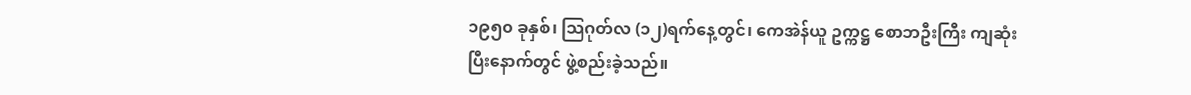၁၉၅၀ ခုနှစ်၊ သြဂုတ်လ (၁၂)ရက်နေ့တွင်၊ ကေအဲန်ယူ ဥက္ကဋ္ဌ စောဘဦးကြီး ကျဆုံးပြီးနောက်တွင် ဖွဲ့စည်းခဲ့သည်။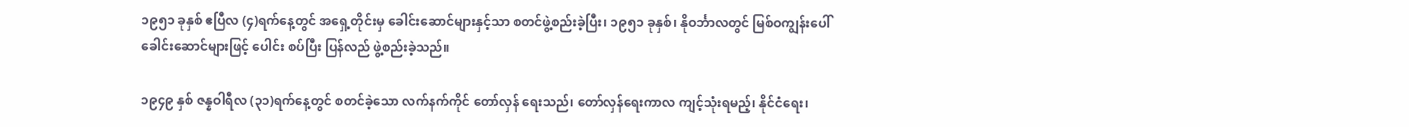၁၉၅၁ ခုနှစ် ဧပြီလ (၄)ရက်နေ့တွင် အရှေ့တိုင်းမှ ခေါင်းဆောင်များနှင့်သာ စတင်ဖွဲ့စည်းခဲ့ပြီး၊ ၁၉၅၁ ခုနှစ်၊ နိုဝင်္ဘာလတွင် မြစ်ဝကျွန်းပေါ် ခေါင်းဆောင်များဖြင့် ပေါင်း စပ်ပြီး ပြန်လည် ဖွဲ့စည်းခဲ့သည်။

၁၉၄၉ နှစ် ဇန္နဝါရီလ (၃၁)ရက်နေ့တွင် စတင်ခဲ့သော လက်နက်ကိုင် တော်လှန် ရေးသည်၊ တော်လှန်ရေးကာလ ကျင့်သုံးရမည့်၊ နိုင်ငံရေး၊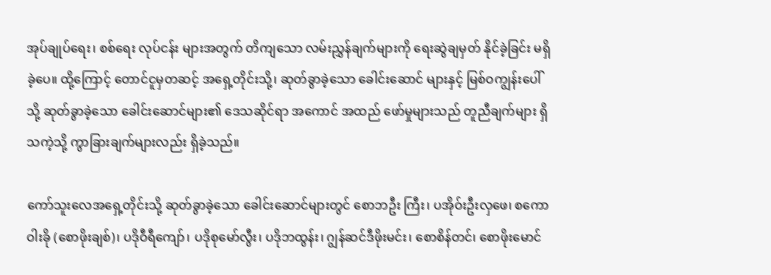အုပ်ချုပ်ရေး၊ စစ်ရေး လုပ်ငန်း များအတွက် တိကျသော လမ်းညွှန်ချက်များကို ရေးဆွဲချမှတ် နိုင်ခဲ့ခြင်း မရှိခဲ့ပေ။ ထို့ကြောင့် တောင်ငူမှတဆင့် အရှေ့တိုင်းသို့၊ ဆုတ်ခွာခဲ့သော ခေါင်းဆောင် များနှင့် မြစ်ဝကျွန်းပေါ်သို့ ဆုတ်ခွာခဲ့သော ခေါင်းဆောင်များ၏ ဒေသဆိုင်ရာ အကောင် အထည် ဖော်မှုများသည် တူညီချက်များ ရှိသကဲ့သို့ ကွာခြားချက်များလည်း ရှိခဲ့သည်။

ကော်သူးလေအရှေ့တိုင်းသို့ ဆုတ်ခွာခဲ့သော ခေါင်းဆောင်များတွင် စောဘဦး ကြီး၊ ပအိုဝ်းဦးလှဖေ၊ စကောဝါးခို (စောဖိုးချစ်)၊ ပဒိုဝီရီကျော်၊ ပဒိုစုမော်လွီး၊ ပဒိုဘထွန်း၊ ဂျွန်ဆင်ဒီဖိုးမင်း၊ စောစိန်တင်၊ စောဖိုးမောင်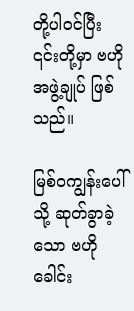တို့ပါဝင်ပြီး ၎င်းတို့မှာ ဗဟိုအဖွဲ့ချုပ် ဖြစ် သည်။

မြစ်ဝကျွန်းပေါ်သို့ ဆုတ်ခွာခဲ့သော ဗဟိုခေါင်း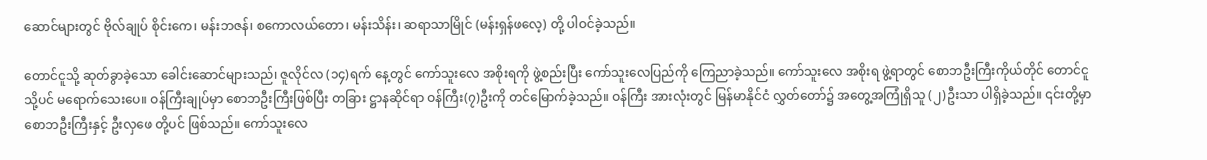ဆောင်များတွင် ဗိုလ်ချုပ် စိုင်းကေ၊ မန်းဘဇန်၊ စကောလယ်တော၊ မန်းသိန်း၊ ဆရာသာမြိုင် (မန်းရှန်ဖလေ့) တို့ ပါဝင်ခဲ့သည်။

တောင်ငူသို့ ဆုတ်ခွာခဲ့သော ခေါင်းဆောင်များသည်၊ ဇူလိုင်လ (၁၄)ရက် နေ့တွင် ကော်သူးလေ အစိုးရကို ဖွဲ့စည်းပြီး ကော်သူးလေပြည်ကို ကြေညာခဲ့သည်။ ကော်သူးလေ အစိုးရ ဖွဲ့ရာတွင် စောဘဦးကြီးကိုယ်တိုင် တောင်ငူသို့ပင် မရောက်သေးပေ။ ဝန်ကြီးချုပ်မှာ စောဘဦးကြီးဖြစ်ပြီး တခြား ဋ္ဌာနဆိုင်ရာ ဝန်ကြီး(၇)ဦးကို တင်မြောက်ခဲ့သည်။ ဝန်ကြီး အားလုံးတွင် မြန်မာနိုင်ငံ လွှတ်တော်၌ အတွေ့အကြုံရှိသူ (၂)ဦးသာ ပါရှိခဲ့သည်။ ၎င်းတို့မှာ စောဘဦးကြီးနှင့် ဦးလှဖေ တို့ပင် ဖြစ်သည်။ ကော်သူးလေ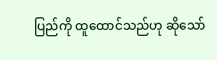ပြည်ကို ထူထောင်သည်ဟု ဆိုသော်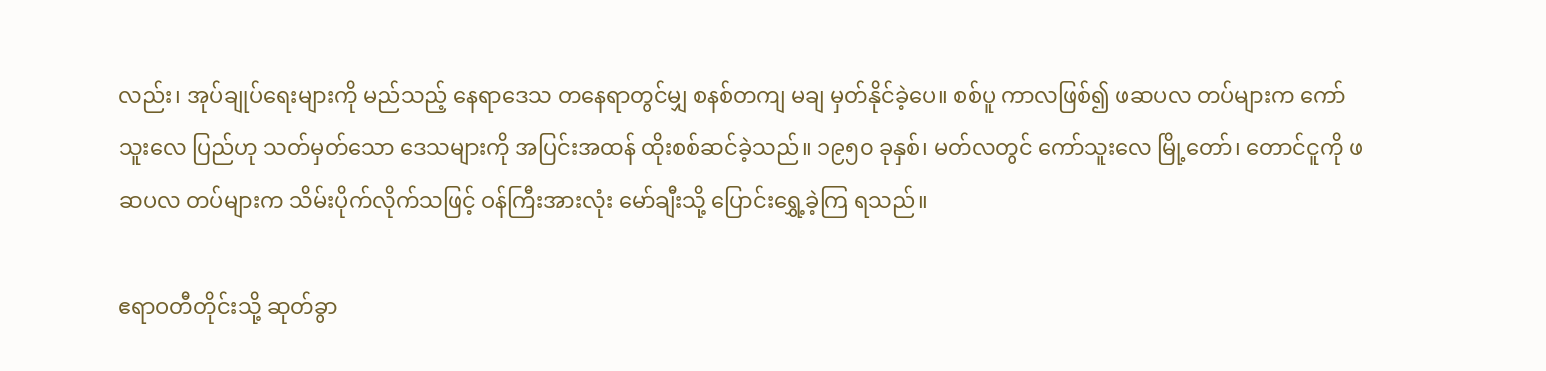လည်း၊ အုပ်ချုပ်ရေးများကို မည်သည့် နေရာဒေသ တနေရာတွင်မျှ စနစ်တကျ မချ မှတ်နိုင်ခဲ့ပေ။ စစ်ပူ ကာလဖြစ်၍ ဖဆပလ တပ်များက ကော်သူးလေ ပြည်ဟု သတ်မှတ်သော ဒေသများကို အပြင်းအထန် ထိုးစစ်ဆင်ခဲ့သည်။ ၁၉၅၀ ခုနှစ်၊ မတ်လတွင် ကော်သူးလေ မြို့တော်၊ တောင်ငူကို ဖဆပလ တပ်များက သိမ်းပိုက်လိုက်သဖြင့် ဝန်ကြီးအားလုံး မော်ချီးသို့ ပြောင်းရွှေ့ခဲ့ကြ ရသည်။

ဧရာဝတီတိုင်းသို့ ဆုတ်ခွာ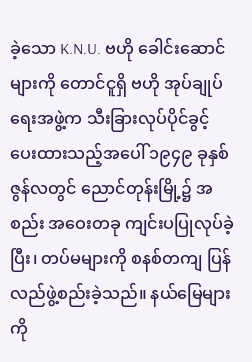ခဲ့သော K.N.U. ဗဟို ခေါင်းဆောင်များကို တောင်ငူရှိ ဗဟို အုပ်ချုပ်ရေးအဖွဲ့က သီးခြားလုပ်ပိုင်ခွင့် ပေးထားသည့်အပေါ် ၁၉၄၉ ခုနှစ် ဇွန်လတွင် ညောင်တုန်းမြို့၌ အစည်း အဝေးတခု ကျင်းပပြုလုပ်ခဲ့ပြီး၊ တပ်မများကို စနစ်တကျ ပြန်လည်ဖွဲ့စည်းခဲ့သည်။ နယ်မြေများကို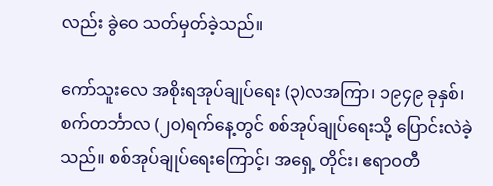လည်း ခွဲဝေ သတ်မှတ်ခဲ့သည်။

ကော်သူးလေ အစိုးရအုပ်ချုပ်ရေး (၃)လအကြာ၊ ၁၉၄၉ ခုနှစ်၊ စက်တင်္ဘာလ (၂၀)ရက်နေ့တွင် စစ်အုပ်ချုပ်ရေးသို့ ပြောင်းလဲခဲ့သည်။ စစ်အုပ်ချုပ်ရေးကြောင့်၊ အရှေ့ တိုင်း၊ ဧရာဝတီ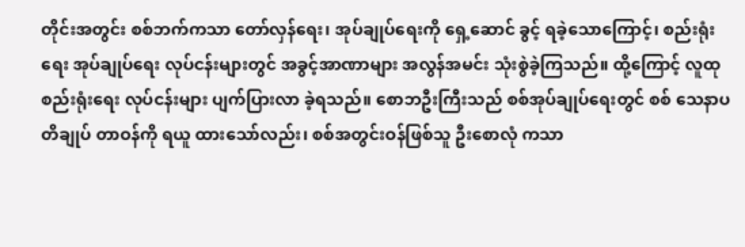တိုင်းအတွင်း စစ်ဘက်ကသာ တော်လှန်ရေး၊ အုပ်ချုပ်ရေးကို ရှေ့ဆောင် ခွင့် ရခဲ့သောကြောင့်၊ စည်းရုံးရေး အုပ်ချုပ်ရေး လုပ်ငန်းများတွင် အခွင့်အာဏာများ အလွန်အမင်း သုံးစွဲခဲ့ကြသည်။ ထို့ကြောင့် လူထု စည်းရုံးရေး လုပ်ငန်းများ ပျက်ပြားလာ ခဲ့ရသည်။ စောဘဦးကြီးသည် စစ်အုပ်ချုပ်ရေးတွင် စစ် သေနာပတိချုပ် တာဝန်ကို ရယူ ထားသော်လည်း၊ စစ်အတွင်းဝန်ဖြစ်သူ ဦးစောလုံ ကသာ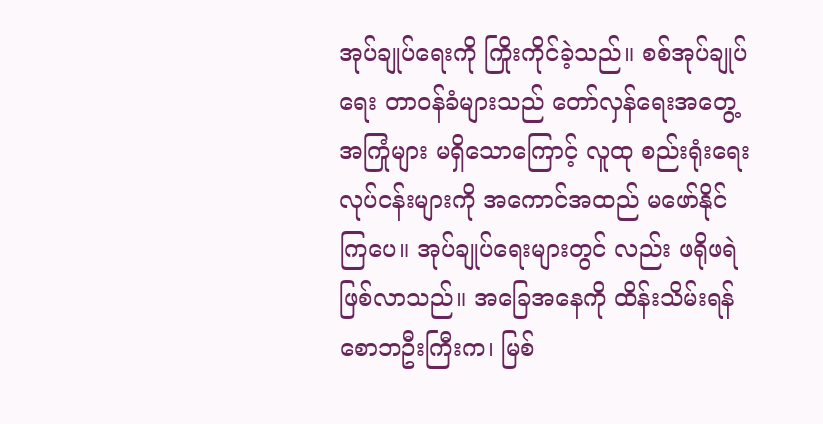အုပ်ချုပ်ရေးကို ကြိုးကိုင်ခဲ့သည်။ စစ်အုပ်ချုပ်ရေး တာဝန်ခံများသည် တော်လှန်ရေးအတွေ့အကြုံများ မရှိသောကြောင့် လူထု စည်းရုံးရေး လုပ်ငန်းများကို အကောင်အထည် မဖော်နိုင်ကြပေ။ အုပ်ချုပ်ရေးများတွင် လည်း ဖရိုဖရဲဖြစ်လာသည်။ အခြေအနေကို ထိန်းသိမ်းရန် စောဘဦးကြီးက၊ မြစ်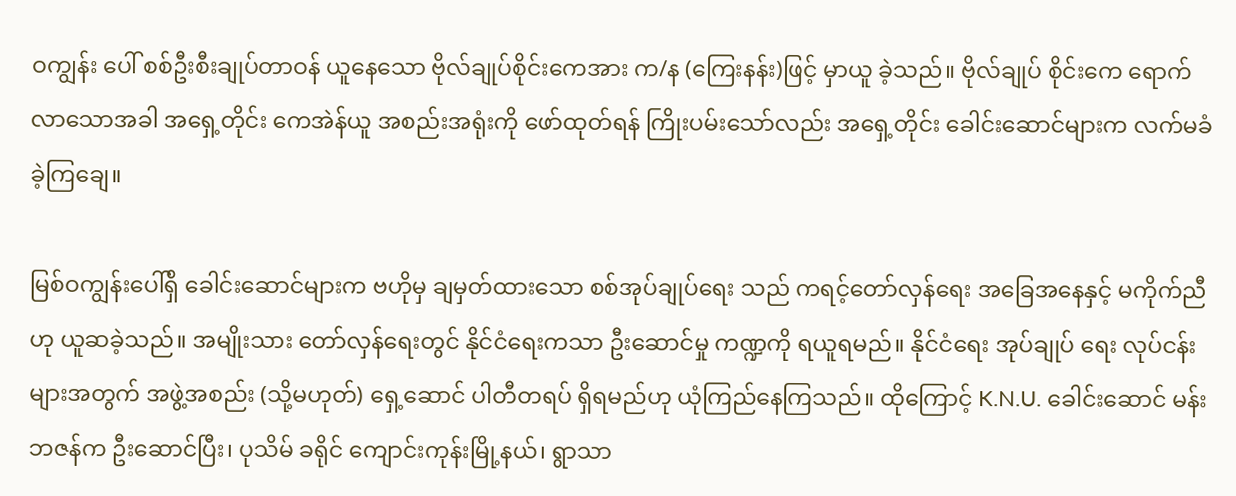ဝကျွန်း ပေါ် စစ်ဦးစီးချုပ်တာဝန် ယူနေသော ဗိုလ်ချုပ်စိုင်းကေအား က/န (ကြေးနန်း)ဖြင့် မှာယူ ခဲ့သည်။ ဗိုလ်ချုပ် စိုင်းကေ ရောက်လာသောအခါ အရှေ့တိုင်း ကေအဲန်ယူ အစည်းအရုံးကို ဖော်ထုတ်ရန် ကြိုးပမ်းသော်လည်း အရှေ့တိုင်း ခေါင်းဆောင်များက လက်မခံ ခဲ့ကြချေ။

မြစ်ဝကျွန်းပေါ်ရှိ ခေါင်းဆောင်များက ဗဟိုမှ ချမှတ်ထားသော စစ်အုပ်ချုပ်ရေး သည် ကရင့်တော်လှန်ရေး အခြေအနေနှင့် မကိုက်ညီဟု ယူဆခဲ့သည်။ အမျိုးသား တော်လှန်ရေးတွင် နိုင်ငံရေးကသာ ဦးဆောင်မှု ကဏ္ဍကို ရယူရမည်။ နိုင်ငံရေး အုပ်ချုပ် ရေး လုပ်ငန်းများအတွက် အဖွဲ့အစည်း (သို့မဟုတ်) ရှေ့ဆောင် ပါတီတရပ် ရှိရမည်ဟု ယုံကြည်နေကြသည်။ ထိုကြောင့် K.N.U. ခေါင်းဆောင် မန်းဘဇန်က ဦးဆောင်ပြီး၊ ပုသိမ် ခရိုင် ကျောင်းကုန်းမြို့နယ်၊ ရွာသာ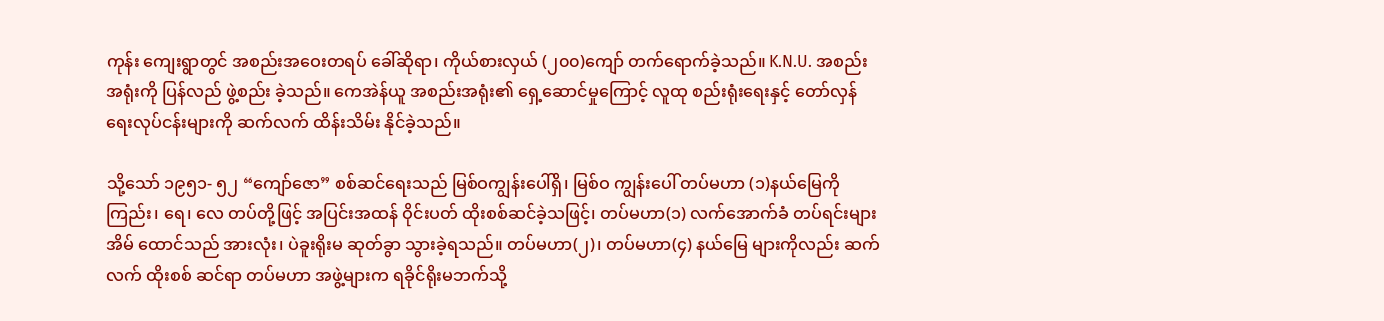ကုန်း ကျေးရွာတွင် အစည်းအဝေးတရပ် ခေါ်ဆိုရာ၊ ကိုယ်စားလှယ် (၂၀၀)ကျော် တက်ရောက်ခဲ့သည်။ K.N.U. အစည်းအရုံးကို ပြန်လည် ဖွဲ့စည်း ခဲ့သည်။ ကေအဲန်ယူ အစည်းအရုံး၏ ရှေ့ဆောင်မှုကြောင့် လူထု စည်းရုံးရေးနှင့် တော်လှန်ရေးလုပ်ငန်းများကို ဆက်လက် ထိန်းသိမ်း နိုင်ခဲ့သည်။

သို့သော် ၁၉၅၁- ၅၂ “ကျော်ဇော” စစ်ဆင်ရေးသည် မြစ်ဝကျွန်းပေါ်ရှိ၊ မြစ်ဝ ကျွန်းပေါ် တပ်မဟာ (၁)နယ်မြေကို ကြည်း၊ ရေ၊ လေ တပ်တို့ဖြင့် အပြင်းအထန် ဝိုင်းပတ် ထိုးစစ်ဆင်ခဲ့သဖြင့်၊ တပ်မဟာ(၁) လက်အောက်ခံ တပ်ရင်းများ အိမ် ထောင်သည် အားလုံး၊ ပဲခူးရိုးမ ဆုတ်ခွာ သွားခဲ့ရသည်။ တပ်မဟာ(၂)၊ တပ်မဟာ(၄) နယ်မြေ များကိုလည်း ဆက်လက် ထိုးစစ် ဆင်ရာ တပ်မဟာ အဖွဲ့များက ရခိုင်ရိုးမဘက်သို့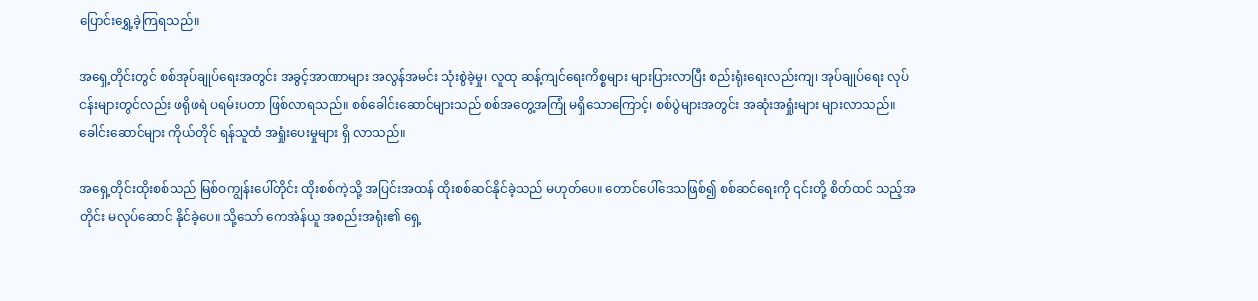ပြောင်းရွှေ့ခဲ့ကြရသည်။

အရှေ့တိုင်းတွင် စစ်အုပ်ချုပ်ရေးအတွင်း အခွင့်အာဏာများ အလွန်အမင်း သုံးစွဲခဲ့မှု၊ လူထု ဆန့်ကျင်ရေးကိစ္စများ များပြားလာပြီး စည်းရုံးရေးလည်းကျ၊ အုပ်ချုပ်ရေး လုပ်ငန်းများတွင်လည်း ဖရိုဖရဲ ပရမ်းပတာ ဖြစ်လာရသည်။ စစ်ခေါင်းဆောင်များသည် စစ်အတွေ့အကြုံ မရှိသောကြောင့်၊ စစ်ပွဲများအတွင်း အဆုံးအရှုံးများ များလာသည်။ ခေါင်းဆောင်များ ကိုယ်တိုင် ရန်သူထံ အရှုံးပေးမှုများ ရှိ လာသည်။

အရှေ့တိုင်းထိုးစစ်သည် မြစ်ဝကျွန်းပေါ်တိုင်း ထိုးစစ်ကဲ့သို့ အပြင်းအထန် ထိုးစစ်ဆင်နိုင်ခဲ့သည် မဟုတ်ပေ။ တောင်ပေါ်ဒေသဖြစ်၍ စစ်ဆင်ရေးကို ၎င်းတို့ စိတ်ထင် သည့်အတိုင်း မလုပ်ဆောင် နိုင်ခဲ့ပေ။ သို့သော် ကေအဲန်ယူ အစည်းအရုံး၏ ရှေ့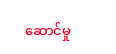ဆောင်မှု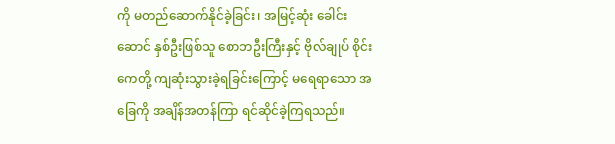ကို မတည်ဆောက်နိုင်ခဲ့ခြင်း၊ အမြင့်ဆုံး ခေါင်းဆောင် နှစ်ဦးဖြစ်သူ စောဘဦးကြီးနှင့် ဗိုလ်ချုပ် စိုင်းကေတို့ ကျဆုံးသွားခဲ့ရခြင်းကြောင့် မရေရာသော အခြေကို အချိန်အတန်ကြာ ရင်ဆိုင်ခဲ့ကြရသည်။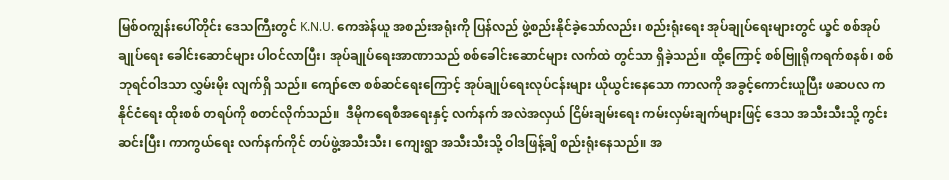မြစ်ဝကျွန်းပေါ်တိုင်း ဒေသကြီးတွင် K.N.U. ကေအဲန်ယူ အစည်းအရုံးကို ပြန်လည် ဖွဲ့စည်းနိုင်ခဲ့သော်လည်း၊ စည်းရုံးရေး အုပ်ချုပ်ရေးများတွင် ယ္ခင် စစ်အုပ်ချုပ်ရေး ခေါင်းဆောင်များ ပါဝင်လာပြီး၊ အုပ်ချုပ်ရေးအာဏာသည် စစ်ခေါင်းဆောင်များ လက်ထဲ တွင်သာ ရှိခဲ့သည်။ ထို့ကြောင့် စစ်ဗြူရိုကရက်စနစ်၊ စစ်ဘုရင်ဝါဒသာ လွှမ်းမိုး လျက်ရှိ သည်။ ကျော်ဇော စစ်ဆင်ရေးကြောင့် အုပ်ချုပ်ရေးလုပ်ငန်းများ ယိုယွင်းနေသော ကာလကို အခွင့်ကောင်းယူပြီး ဖဆပလ က နိုင်ငံရေး ထိုးစစ် တရပ်ကို စတင်လိုက်သည်။  ဒီမိုကရေစီအရေးနှင့် လက်နက် အလဲအလှယ် ငြိမ်းချမ်းရေး ကမ်းလှမ်းချက်များဖြင့် ဒေသ အသီးသီးသို့ ကွင်းဆင်းပြီး၊ ကာကွယ်ရေး လက်နက်ကိုင် တပ်ဖွဲ့အသီးသီး၊ ကျေးရွာ အသီးသီးသို့ ဝါဒဖြန့်ချိ စည်းရုံးနေသည်။ အ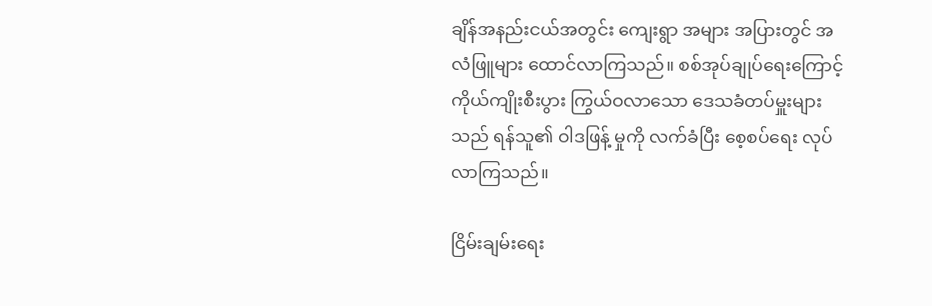ချိန်အနည်းငယ်အတွင်း ကျေးရွာ အများ အပြားတွင် အလံဖြူများ ထောင်လာကြသည်။ စစ်အုပ်ချုပ်ရေးကြောင့် ကိုယ်ကျိုးစီးပွား ကြွယ်ဝလာသော ဒေသခံတပ်မှူးများသည် ရန်သူ၏ ဝါဒဖြန့် မှုကို လက်ခံပြီး စေ့စပ်ရေး လုပ်လာကြသည်။

ငြိမ်းချမ်းရေး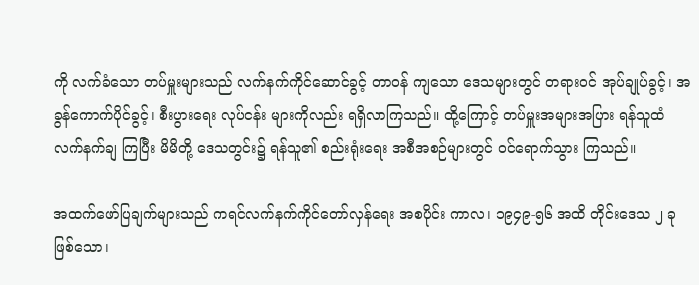ကို လက်ခံသော တပ်မှူးများသည် လက်နက်ကိုင်ဆောင်ခွင့် တာဝန် ကျသော ဒေသများတွင် တရားဝင် အုပ်ချုပ်ခွင့်၊ အခွန်ကောက်ပိုင်ခွင့်၊ စီးပွားရေး လုပ်ငန်း များကိုလည်း ရရှိလာကြသည်။ ထို့ကြောင့် တပ်မှူးအများအပြား ရန်သူထံ လက်နက်ချ ကြပြီး မိမိတို့ ဒေသတွင်း၌ ရန်သူ၏ စည်းရုံးရေး အစီအစဉ်များတွင် ဝင်ရောက်သွား ကြသည်။

အထက်ဖော်ပြချက်များသည် ကရင်လက်နက်ကိုင်တော်လှန်ရေး အစပိုင်း ကာလ၊ ၁၉၄၉-၅၆ အထိ တိုင်းဒေသ ၂ ခုဖြစ်သော၊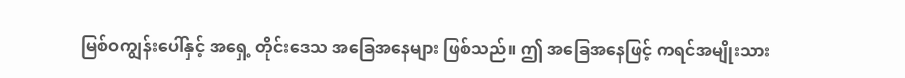မြစ်ဝကျွန်းပေါ်နှင့် အရှေ့ တိုင်းဒေသ အခြေအနေများ ဖြစ်သည်။ ဤ အခြေအနေဖြင့် ကရင်အမျိုးသား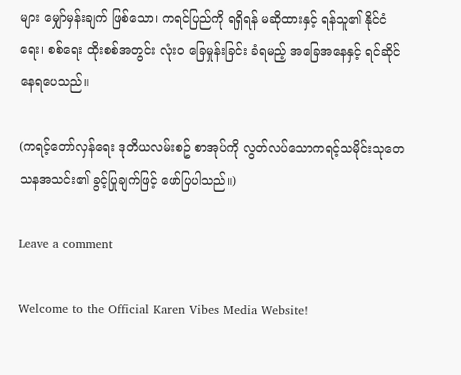များ မျှော်မှန်းချက် ဖြစ်သော၊ ကရင်ပြည်ကို ရရှိရန် မဆိုထားနှင့် ရန်သူ၏ နိုင်ငံရေး၊ စစ်ရေး ထိုးစစ်အတွင်း လုံးဝ ခြေမှုန်းခြင်း ခံရမည့် အခြေအနေနှင့် ရင်ဆိုင်နေရပေသည်။

(ကရင့်တော်လှန်ရေး ဒုတိယလမ်းစဥ် စာအုပ်ကို လွတ်လပ်သောကရင့်သမိုင်းသုတေသနအသင်း၏ ခွင့်ပြုချက်ဖြင့် ဖော်ပြပါသည်။)

Leave a comment

Welcome to the Official Karen Vibes Media Website!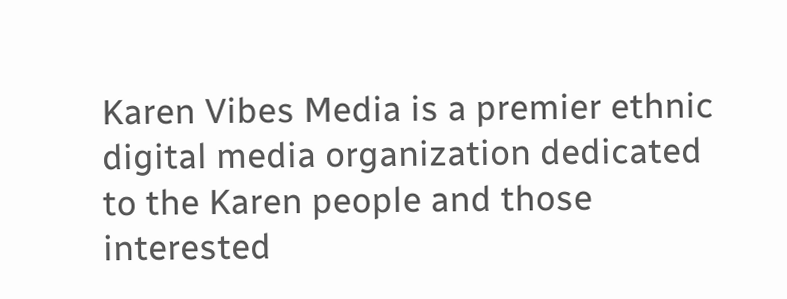Karen Vibes Media is a premier ethnic digital media organization dedicated to the Karen people and those interested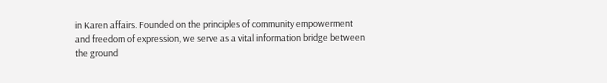in Karen affairs. Founded on the principles of community empowerment and freedom of expression, we serve as a vital information bridge between the ground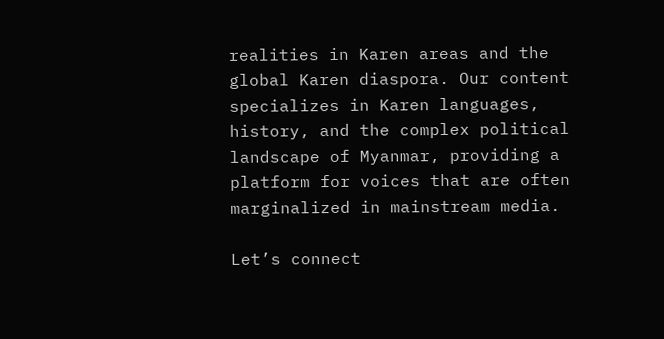realities in Karen areas and the global Karen diaspora. Our content specializes in Karen languages, history, and the complex political landscape of Myanmar, providing a platform for voices that are often marginalized in mainstream media.

Let’s connect